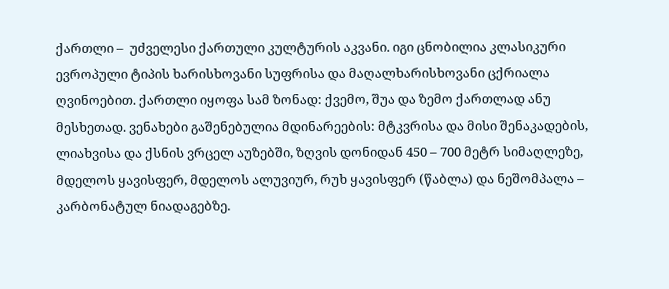ქართლი –  უძველესი ქართული კულტურის აკვანი. იგი ცნობილია კლასიკური ევროპული ტიპის ხარისხოვანი სუფრისა და მაღალხარისხოვანი ცქრიალა ღვინოებით. ქართლი იყოფა სამ ზონად: ქვემო, შუა და ზემო ქართლად ანუ მესხეთად. ვენახები გაშენებულია მდინარეების: მტკვრისა და მისი შენაკადების, ლიახვისა და ქსნის ვრცელ აუზებში, ზღვის დონიდან 450 – 700 მეტრ სიმაღლეზე, მდელოს ყავისფერ, მდელოს ალუვიურ, რუხ ყავისფერ (წაბლა) და ნეშომპალა – კარბონატულ ნიადაგებზე.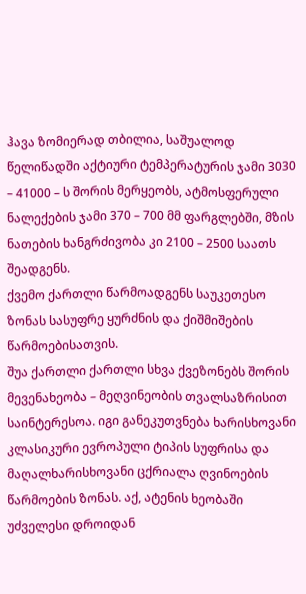ჰავა ზომიერად თბილია, საშუალოდ წელიწადში აქტიური ტემპერატურის ჯამი 3030 – 41000 – ს შორის მერყეობს, ატმოსფერული ნალექების ჯამი 370 – 700 მმ ფარგლებში, მზის ნათების ხანგრძივობა კი 2100 – 2500 საათს შეადგენს.
ქვემო ქართლი წარმოადგენს საუკეთესო ზონას სასუფრე ყურძნის და ქიშმიშების წარმოებისათვის.
შუა ქართლი ქართლი სხვა ქვეზონებს შორის მევენახეობა – მეღვინეობის თვალსაზრისით საინტერესოა. იგი განეკუთვნება ხარისხოვანი კლასიკური ევროპული ტიპის სუფრისა და მაღალხარისხოვანი ცქრიალა ღვინოების წარმოების ზონას. აქ, ატენის ხეობაში უძველესი დროიდან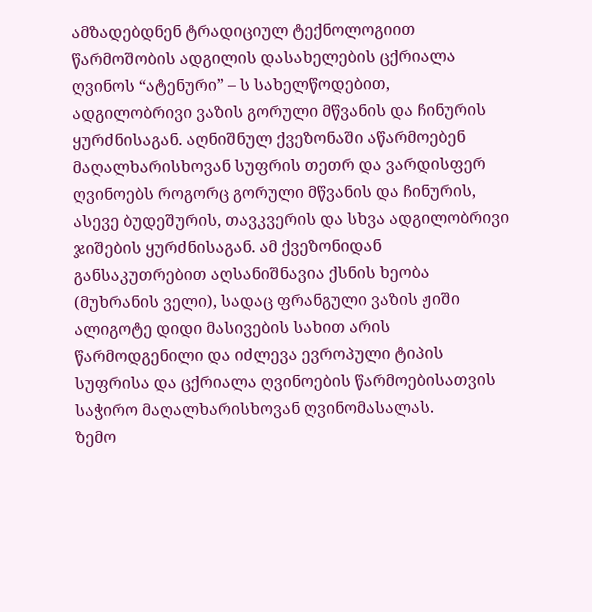ამზადებდნენ ტრადიციულ ტექნოლოგიით წარმოშობის ადგილის დასახელების ცქრიალა ღვინოს “ატენური” – ს სახელწოდებით, ადგილობრივი ვაზის გორული მწვანის და ჩინურის ყურძნისაგან. აღნიშნულ ქვეზონაში აწარმოებენ მაღალხარისხოვან სუფრის თეთრ და ვარდისფერ ღვინოებს როგორც გორული მწვანის და ჩინურის, ასევე ბუდეშურის, თავკვერის და სხვა ადგილობრივი ჯიშების ყურძნისაგან. ამ ქვეზონიდან განსაკუთრებით აღსანიშნავია ქსნის ხეობა (მუხრანის ველი), სადაც ფრანგული ვაზის ჟიში ალიგოტე დიდი მასივების სახით არის წარმოდგენილი და იძლევა ევროპული ტიპის სუფრისა და ცქრიალა ღვინოების წარმოებისათვის საჭირო მაღალხარისხოვან ღვინომასალას.
ზემო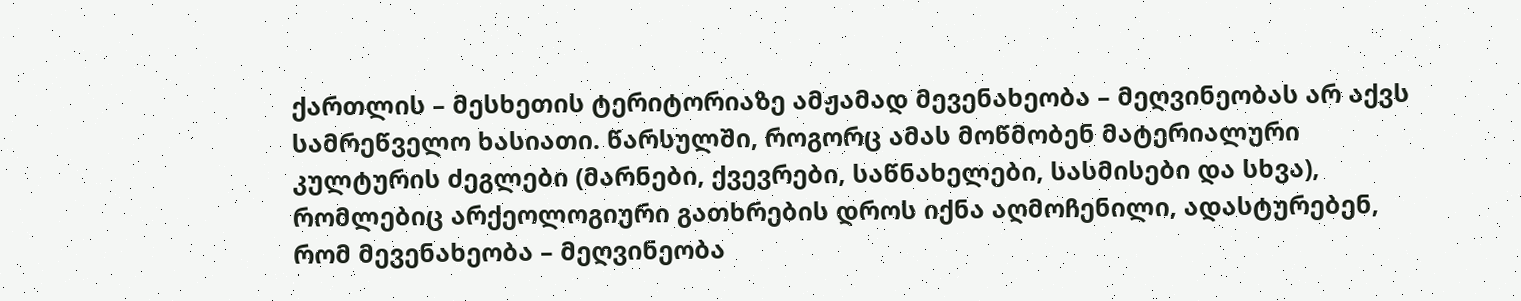ქართლის – მესხეთის ტერიტორიაზე ამჟამად მევენახეობა – მეღვინეობას არ აქვს სამრეწველო ხასიათი. წარსულში, როგორც ამას მოწმობენ მატერიალური კულტურის ძეგლები (მარნები, ქვევრები, საწნახელები, სასმისები და სხვა), რომლებიც არქეოლოგიური გათხრების დროს იქნა აღმოჩენილი, ადასტურებენ, რომ მევენახეობა – მეღვინეობა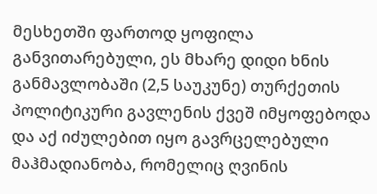მესხეთში ფართოდ ყოფილა განვითარებული, ეს მხარე დიდი ხნის განმავლობაში (2,5 საუკუნე) თურქეთის პოლიტიკური გავლენის ქვეშ იმყოფებოდა და აქ იძულებით იყო გავრცელებული მაჰმადიანობა, რომელიც ღვინის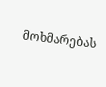მოხმარებას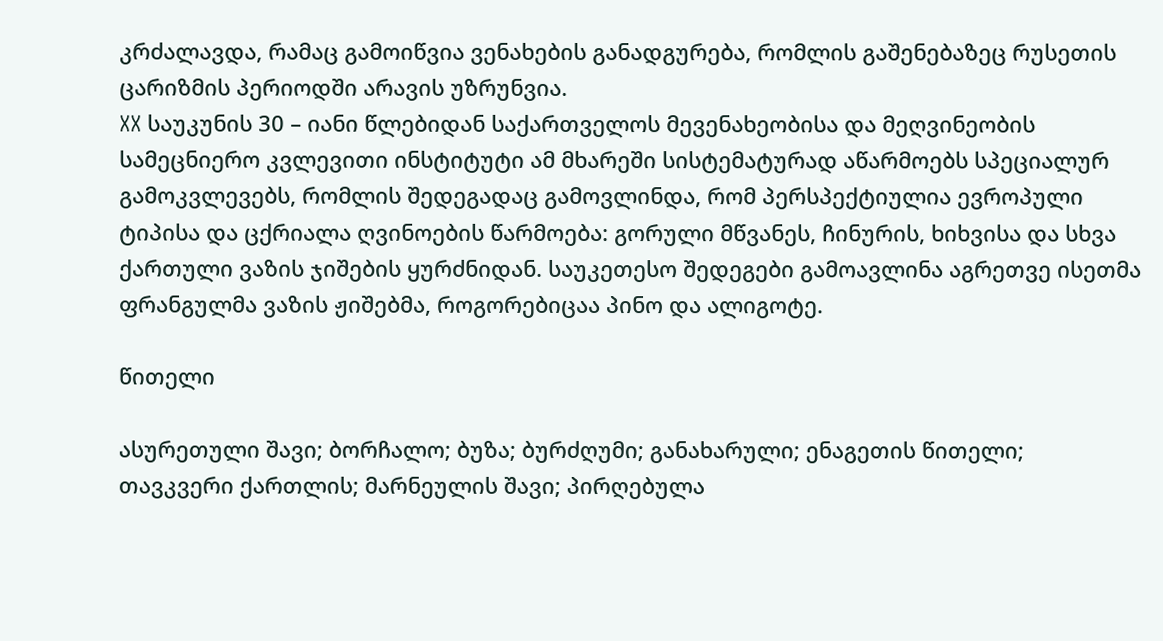კრძალავდა, რამაც გამოიწვია ვენახების განადგურება, რომლის გაშენებაზეც რუსეთის ცარიზმის პერიოდში არავის უზრუნვია.
XX საუკუნის 30 – იანი წლებიდან საქართველოს მევენახეობისა და მეღვინეობის სამეცნიერო კვლევითი ინსტიტუტი ამ მხარეში სისტემატურად აწარმოებს სპეციალურ გამოკვლევებს, რომლის შედეგადაც გამოვლინდა, რომ პერსპექტიულია ევროპული ტიპისა და ცქრიალა ღვინოების წარმოება: გორული მწვანეს, ჩინურის, ხიხვისა და სხვა ქართული ვაზის ჯიშების ყურძნიდან. საუკეთესო შედეგები გამოავლინა აგრეთვე ისეთმა ფრანგულმა ვაზის ჟიშებმა, როგორებიცაა პინო და ალიგოტე.

წითელი

ასურეთული შავი; ბორჩალო; ბუზა; ბურძღუმი; განახარული; ენაგეთის წითელი; თავკვერი ქართლის; მარნეულის შავი; პირღებულა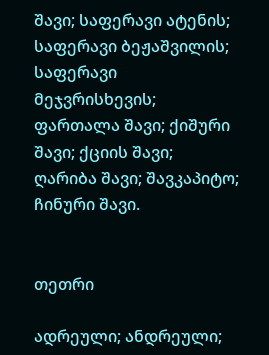შავი; საფერავი ატენის; საფერავი ბეჟაშვილის; საფერავი მეჯვრისხევის; ფართალა შავი; ქიშური შავი; ქციის შავი; ღარიბა შავი; შავკაპიტო; ჩინური შავი.


თეთრი

ადრეული; ანდრეული;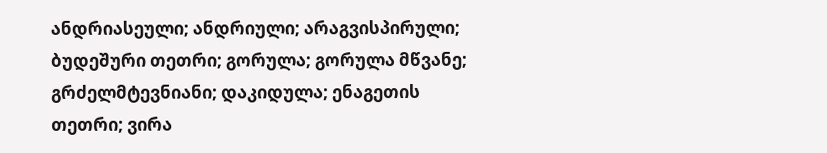ანდრიასეული; ანდრიული; არაგვისპირული; ბუდეშური თეთრი; გორულა; გორულა მწვანე; გრძელმტევნიანი; დაკიდულა; ენაგეთის თეთრი; ვირა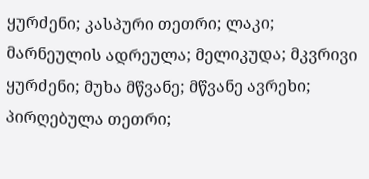ყურძენი; კასპური თეთრი; ლაკი; მარნეულის ადრეულა; მელიკუდა; მკვრივი ყურძენი; მუხა მწვანე; მწვანე ავრეხი; პირღებულა თეთრი;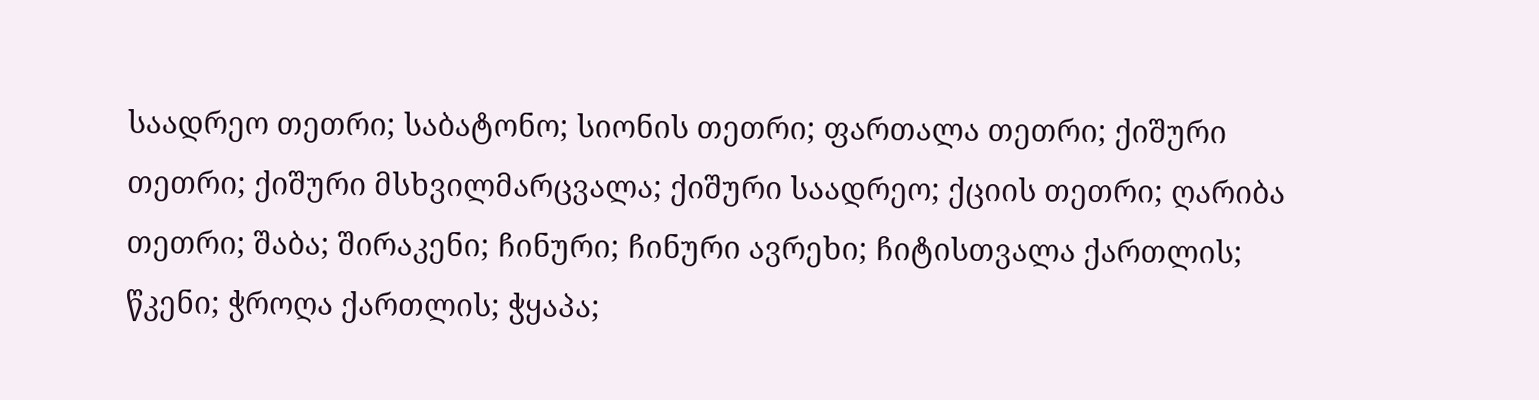საადრეო თეთრი; საბატონო; სიონის თეთრი; ფართალა თეთრი; ქიშური თეთრი; ქიშური მსხვილმარცვალა; ქიშური საადრეო; ქციის თეთრი; ღარიბა თეთრი; შაბა; შირაკენი; ჩინური; ჩინური ავრეხი; ჩიტისთვალა ქართლის; წკენი; ჭროღა ქართლის; ჭყაპა;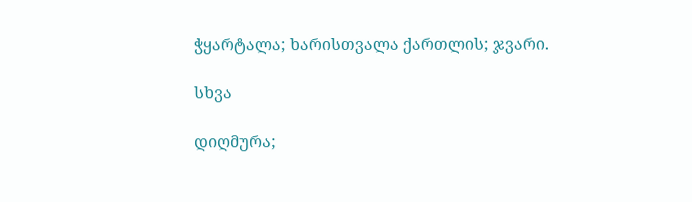ჭყარტალა; ხარისთვალა ქართლის; ჯვარი.

სხვა

დიღმურა;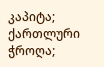კაპიტა; ქართლური ჭროღა;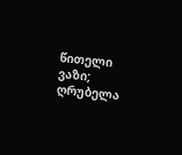წითელი ვაზი; ღრუბელა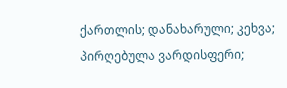ქართლის; დანახარული; კეხვა; პირღებულა ვარდისფერი;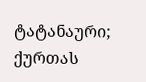ტატანაური; ქურთას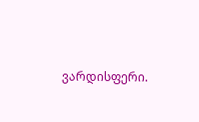ვარდისფერი.